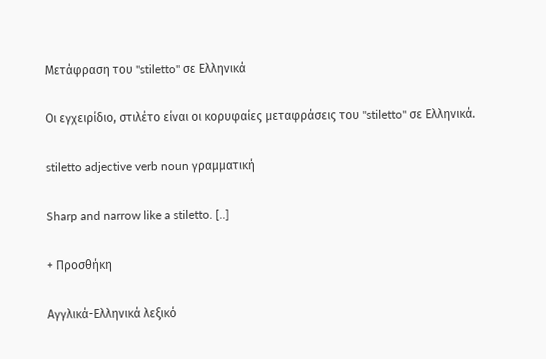Μετάφραση του "stiletto" σε Ελληνικά

Οι εγχειρίδιο, στιλέτο είναι οι κορυφαίες μεταφράσεις του "stiletto" σε Ελληνικά.

stiletto adjective verb noun γραμματική

Sharp and narrow like a stiletto. [..]

+ Προσθήκη

Αγγλικά-Ελληνικά λεξικό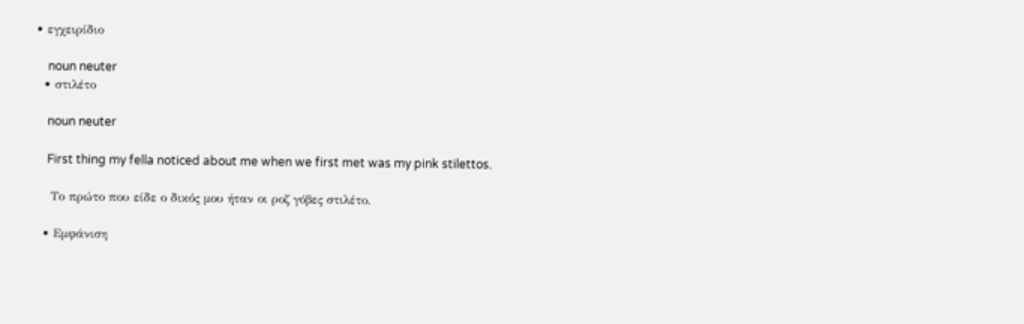• εγχειρίδιο

    noun neuter
  • στιλέτο

    noun neuter

    First thing my fella noticed about me when we first met was my pink stilettos.

    Το πρώτο που είδε ο δικός μου ήταν οι ροζ γόβες στιλέτο.

  • Εμφάνιση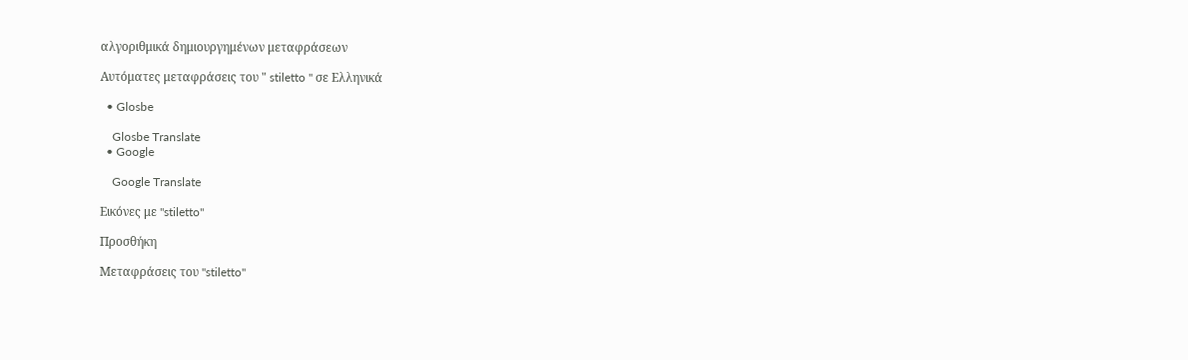αλγοριθμικά δημιουργημένων μεταφράσεων

Αυτόματες μεταφράσεις του " stiletto " σε Ελληνικά

  • Glosbe

    Glosbe Translate
  • Google

    Google Translate

Εικόνες με "stiletto"

Προσθήκη

Μεταφράσεις του "stiletto"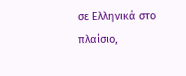σε Ελληνικά στο πλαίσιο,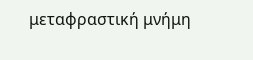μεταφραστική μνήμη